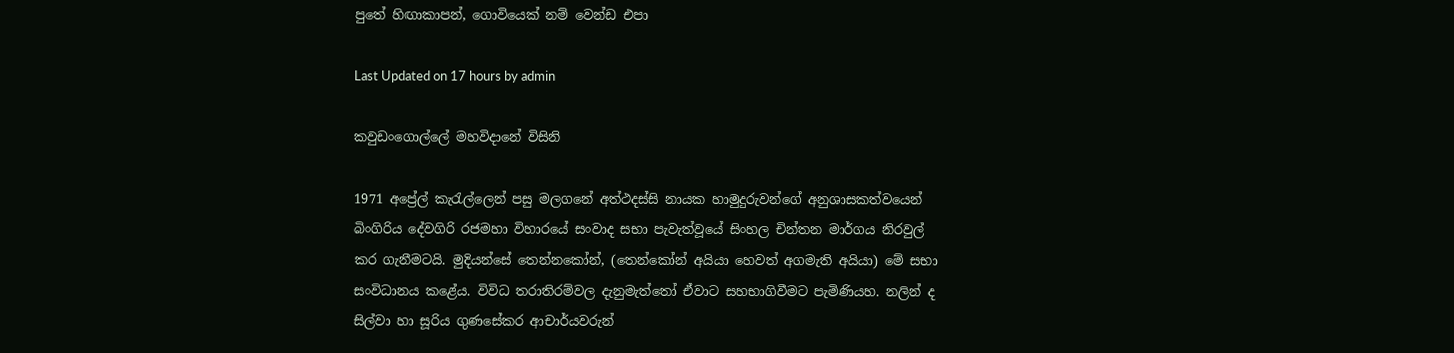පුතේ හිඟාකාපන්, ගොවියෙක් නම් වෙන්ඩ එපා

Last Updated on 17 hours by admin

කවුඩංගොල්ලේ මහවිදානේ විසිනි

1971 අප්‍රේල් කැරැල්ලෙන් පසු මලගනේ අත්ථදස්සි නායක හාමුදුරුවන්ගේ අනුශාසකත්වයෙන් බිංගිරිය දේවගිරි රජමහා විහාරයේ සංවාද සභා පැවැත්වූයේ සිංහල චින්තන මාර්ගය නිරවුල් කර ගැනීමටයි. මුදියන්සේ තෙන්නකෝන්, (තෙන්කෝන් අයියා හෙවත් අගමැති අයියා) මේ සභා සංවිධානය කළේය. විවිධ තරාතිරම්වල දැනුමැත්තෝ ඒවාට සහභාගිවීමට පැමිණියහ. නලින් ද සිල්වා හා සූරිය ගුණසේකර ආචාර්යවරුන්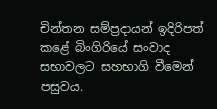චින්තන සම්ප්‍රදායන් ඉදිරිපත් කළේ බිංගිරියේ සංවාද සභාවලට සහභාගි වීමෙන් පසුවය.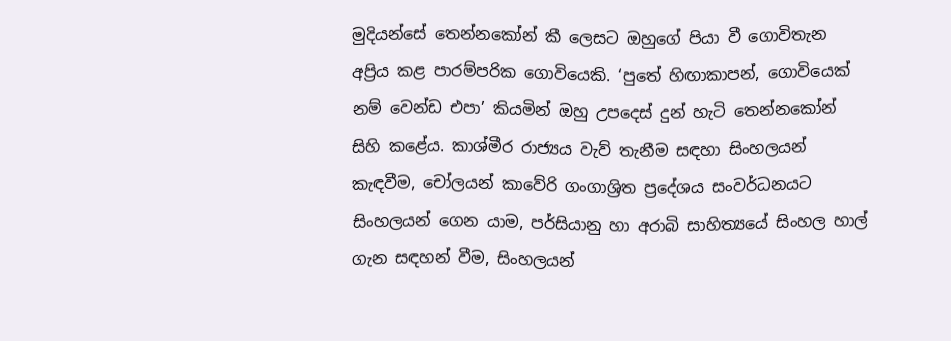මුදියන්සේ තෙන්නකෝන් කී ලෙසට ඔහුගේ පියා වී ගොවිතැන අප්‍රිය කළ පාරම්පරික ගොවියෙකි. ‘පුතේ හිඟාකාපන්, ගොවියෙක් නම් වෙන්ඩ එපා’ කියමින් ඔහු උපදෙස් දුන් හැටි තෙන්නකෝන් සිහි කළේය. කාශ්මීර රාජ්‍යය වැව් තැනීම සඳහා සිංහලයන් කැඳවීම, චෝලයන් කාවේරි ගංගාශ්‍රිත ප්‍රදේශය සංවර්ධනයට සිංහලයන් ගෙන යාම, පර්සියානු හා අරාබි සාහිත්‍යයේ සිංහල හාල් ගැන සඳහන් වීම, සිංහලයන්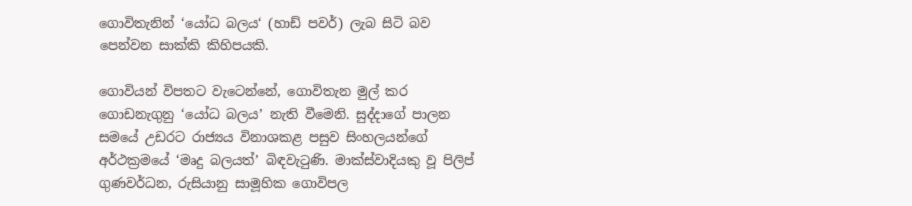ගොවිතැනින් ‘යෝධ බලය‘ (හාඩ් පවර්) ලැබ සිටි බව පෙන්වන සාක්කි කිහිපයකි.

ගොවියන් විපතට වැටෙන්නේ, ගොවිතැන මුල් කර ගොඩනැගුනු ‘යෝධ බලය’ නැති වීමෙනි. සුද්දාගේ පාලන සමයේ උඩරට රාජ්‍යය විනාශකළ පසුව සිංහලයන්ගේ අර්ථක්‍රමයේ ‘මෘදු බලයත්’ බිඳවැටුණි. මාක්ස්වාදියකු වූ පිලිප් ගුණවර්ධන, රුසියානු සාමූහික ගොවිපල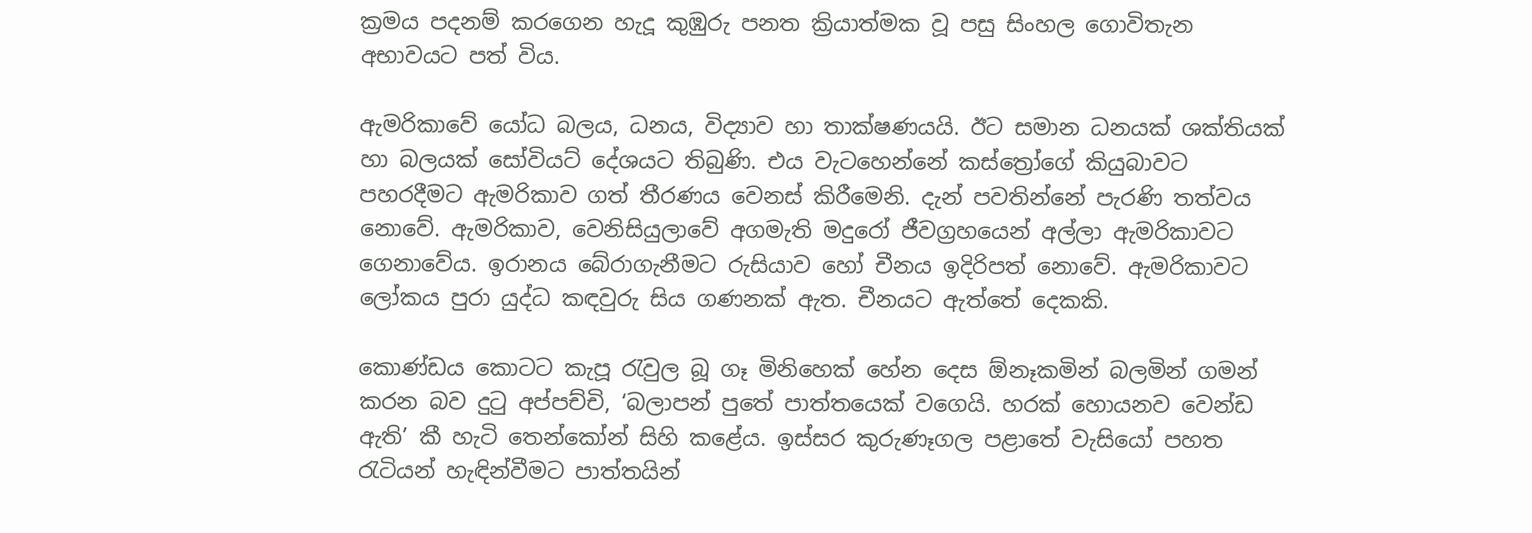ක්‍රමය පදනම් කරගෙන හැදූ කුඹුරු පනත ක්‍රියාත්මක වූ පසු සිංහල ගොවිතැන අභාවයට පත් විය.

ඇමරිකාවේ යෝධ බලය, ධනය, විද්‍යාව හා තාක්ෂණයයි. ඊට සමාන ධනයක් ශක්තියක් හා බලයක් සෝවියට් දේශයට තිබුණි. එය වැටහෙන්නේ කස්ත්‍රෝගේ කියුබාවට පහරදීමට ඇමරිකාව ගත් තීරණය වෙනස් කිරීමෙනි. දැන් පවතින්නේ පැරණි තත්වය නොවේ. ඇමරිකාව, වෙනිසියුලාවේ අගමැති මදුරෝ ජීවග්‍රහයෙන් අල්ලා ඇමරිකාවට ගෙනාවේය. ඉරානය බේරාගැනීමට රුසියාව හෝ චීනය ඉදිරිපත් නොවේ. ඇමරිකාවට ලෝකය පුරා යුද්ධ කඳවුරු සිය ගණනක් ඇත. චීනයට ඇත්තේ දෙකකි.

කොණ්ඩය කොටට කැපූ රැවුල බූ ගෑ මිනිහෙක් හේන දෙස ඕනෑකමින් බලමින් ගමන් කරන බව දුටු අප්පච්චි, ‘බලාපන් පුතේ පාත්තයෙක් වගෙයි. හරක් හොයනව වෙන්ඩ ඇති’ කී හැටි තෙන්කෝන් සිහි කළේය. ඉස්සර කුරුණෑගල පළාතේ වැසියෝ පහත රැටියන් හැඳින්වීමට පාත්තයින්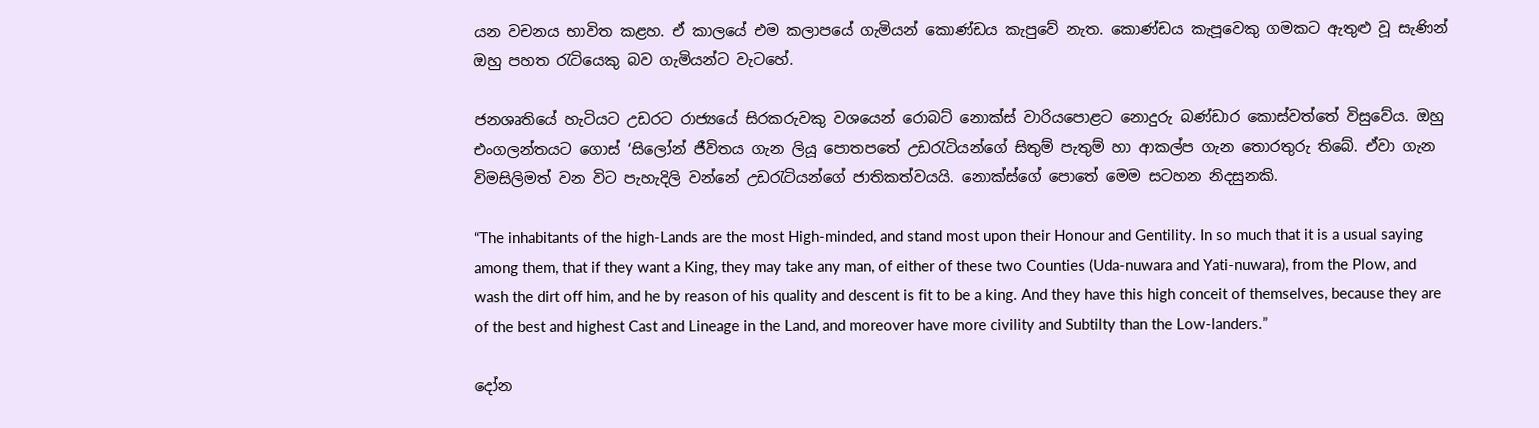යන වචනය භාවිත කළහ. ඒ කාලයේ එම කලාපයේ ගැමියන් කොණ්ඩය කැපුවේ නැත. කොණ්ඩය කැපූවෙකු ගමකට ඇතුළු වූ සැණින් ඔහු පහත රැටියෙකු බව ගැමියන්ට වැටහේ.

ජනශෘතියේ හැටියට උඩරට රාජ්‍යයේ සිරකරුවකු වශයෙන් රොබට් නොක්ස් වාරියපොළට නොදුරු බණ්ඩාර කොස්වත්තේ විසුවේය. ඔහු එංගලන්තයට ගොස් ‘සිලෝන් ජීවිතය ගැන ලියූ පොතපතේ උඩරැටියන්ගේ සිතුම් පැතුම් හා ආකල්ප ගැන තොරතුරු තිබේ. ඒවා ගැන විමසිලිමත් වන විට පැහැදිලි වන්නේ උඩරැටියන්ගේ ජාතිකත්වයයි. නොක්ස්ගේ පොතේ මෙම සටහන නිදසුනකි.

“The inhabitants of the high-Lands are the most High-minded, and stand most upon their Honour and Gentility. In so much that it is a usual saying among them, that if they want a King, they may take any man, of either of these two Counties (Uda-nuwara and Yati-nuwara), from the Plow, and wash the dirt off him, and he by reason of his quality and descent is fit to be a king. And they have this high conceit of themselves, because they are of the best and highest Cast and Lineage in the Land, and moreover have more civility and Subtilty than the Low-landers.”

දෝන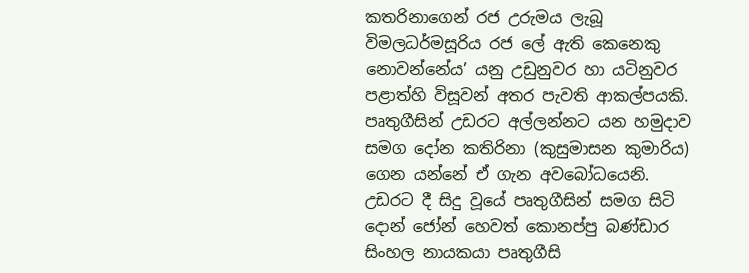කතරිනාගෙන් රජ උරුමය ලැබූ විමලධර්මසූරිය රජ ලේ ඇති කෙනෙකු නොවන්නේය’ යනු උඩුනුවර හා යටිනුවර පළාත්හි විසූවන් අතර පැවති ආකල්පයකි. පෘතුගීසින් උඩරට අල්ලන්නට යන හමුදාව සමග දෝන කතිරිනා (කුසුමාසන කුමාරිය) ගෙන යන්නේ ඒ ගැන අවබෝධයෙනි. උඩරට දී සිදු වූයේ පෘතුගීසින් සමග සිටි දොන් ජෝන් හෙවත් කොනප්පු බණ්ඩාර සිංහල නායකයා පෘතුගීසි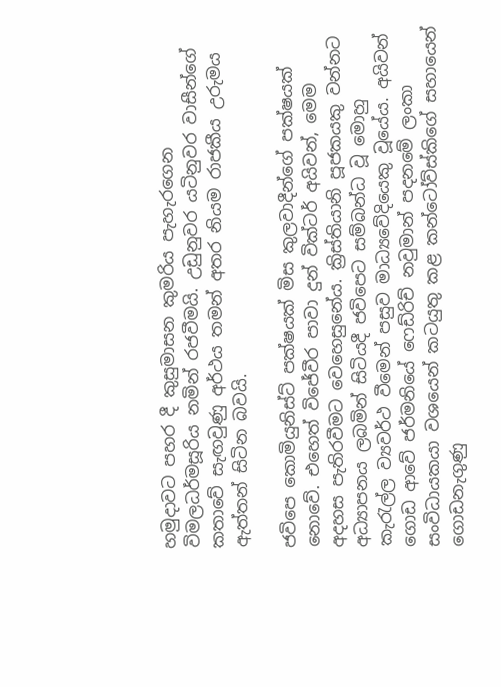හමුදාවට පහර දී කුසුමාසන කුමරිය පැහැරගෙන විමලධර්මසූරිය නමින් රජවීමයි. උඩුනුවර යටිනුවර වාසීන්ගේ කතාවේ සැඟවුණු අර්ථය තමන් අතර නියම රාජකීය උරුමය ඇත්තන් සිටින බවයි.

ජවිපෙ කොමියුනිස්ට් පක්ෂයක් මිස කුලවාදීන්ගේ පක්ෂයක් නොවේ. එහෙත් විජේවීර පාවා දුන් වික්ටර් අයිවන්, මෙම අදහස පැතිරවීමට වෙහෙසුනේය. ක්‍රිස්තියානි පූජකයකු වන්නට අධ්‍යාපනය ලබමින් සිටියදී ජවිපෙට සම්බන්ධ වූ මොහු කැරැල්ල ව්‍යවර්ථ වීමෙන් පසුව මාධ්‍යවේදියෙකු වූයේය. අයිවන් ගොඩ ආවේ ජර්මනියේ ෆෙඩ්රිච් නවුමාන් පදනමේ ලංකා සංවිධායකයා වශයෙන් කටයුතු කළ කන්ටෝව්ස්කිගේ සහායෙන් ගොඩනැගුණු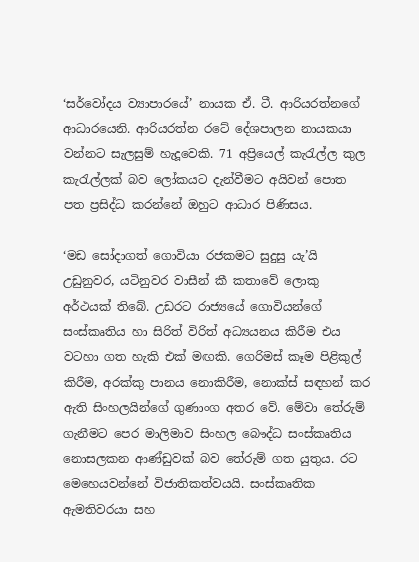‘සර්වෝදය ව්‍යාපාරයේ’ නායක ඒ. ටී. ආරියරත්නගේ ආධාරයෙනි. ආරියරත්න රටේ දේශපාලන නායකයා වන්නට සැලසුම් හැදූවෙකි. 71 අප්‍රියෙල් කැරැල්ල කුල කැරැල්ලක් බව ලෝකයට දැන්වීමට අයිවන් පොත පත ප්‍රසිද්ධ කරන්නේ ඔහුට ආධාර පිණිසය.

‘මඩ සෝදාගත් ගොවියා රජකමට සුදුසු යැ’යි උඩුනුවර, යටිනුවර වාසීන් කී කතාවේ ලොකු අර්ථයක් තිබේ. උඩරට රාජ්‍යයේ ගොවියන්ගේ සංස්කෘතිය හා සිරිත් විරිත් අධ්‍යයනය කිරීම එය වටහා ගත හැකි එක් මඟකි. ගෙරිමස් කෑම පිළිකුල් කිරීම, අරක්කු පානය නොකිරීම, නොක්ස් සඳහන් කර ඇති සිංහලයින්ගේ ගුණාංග අතර වේ. මේවා තේරුම් ගැනීමට පෙර මාලිමාව සිංහල බෞද්ධ සංස්කෘතිය නොසලකන ආණ්ඩුවක් බව තේරුම් ගත යුතුය. රට මෙහෙයවන්නේ විජාතිකත්වයයි. සංස්කෘතික ඇමතිවරයා සහ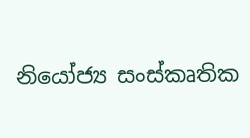නියෝජ්‍ය සංස්කෘතික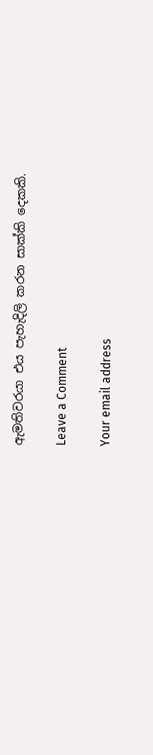ඇමතිවරයා එය පැහැදිලි කරන සාක්කි දෙකකි.

Leave a Comment

Your email address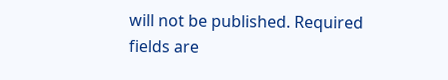will not be published. Required fields are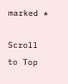marked *

Scroll to Top